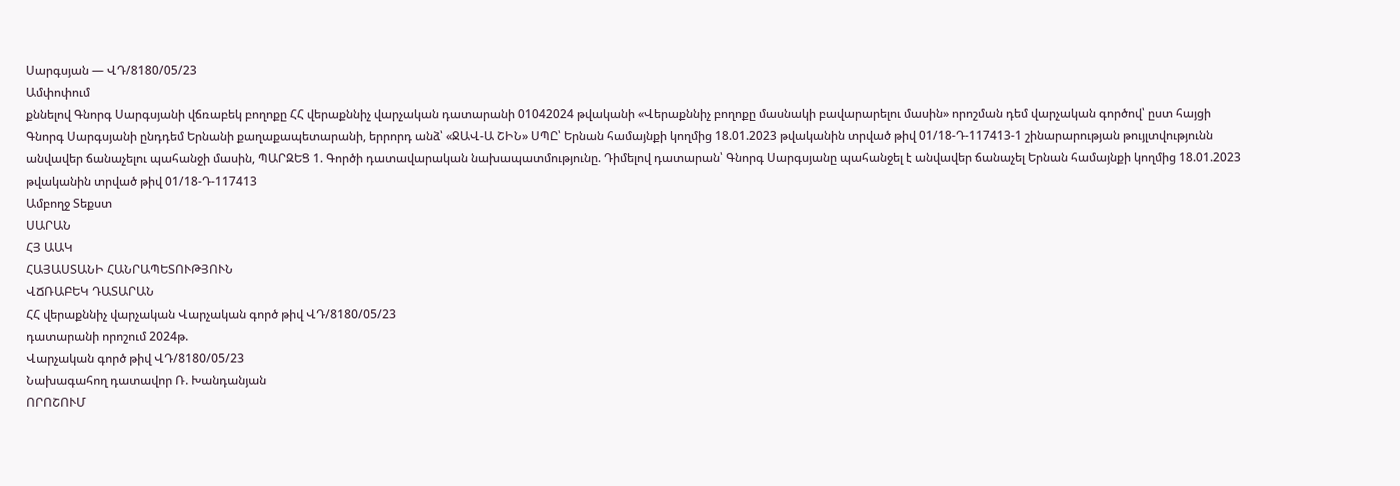Սարգսյան — ՎԴ/8180/05/23
Ամփոփում
քննելով Գնորգ Սարգսյանի վճռաբեկ բողոքը ՀՀ վերաքննիչ վարչական դատարանի 01042024 թվականի «Վերաքննիչ բողոքը մասնակի բավարարելու մասին» որոշման դեմ վարչական գործով՝ ըստ հայցի Գնորգ Սարգսյանի ընդդեմ Երնանի քաղաքապետարանի, երրորդ անձ՝ «ՋԱՎ-Ա ՇԻՆ» ՍՊԸ՝ Երնան համայնքի կողմից 18.01.2023 թվականին տրված թիվ 01/18-Դ-117413-1 շինարարության թույլտվությունն անվավեր ճանաչելու պահանջի մասին, ՊԱՐԶԵՑ 1. Գործի դատավարական նախապատմությունը. Դիմելով դատարան՝ Գնորգ Սարգսյանը պահանջել է անվավեր ճանաչել Երնան համայնքի կողմից 18.01.2023 թվականին տրված թիվ 01/18-Դ-117413
Ամբողջ Տեքստ
ՍԱՐԱՆ
ՀՅ ԱԱԿ
ՀԱՅԱՍՏԱՆԻ ՀԱՆՐԱՊԵՏՈՒԹՅՈՒՆ
ՎՃՌԱԲԵԿ ԴԱՏԱՐԱՆ
ՀՀ վերաքննիչ վարչական Վարչական գործ թիվ ՎԴ/8180/05/23
դատարանի որոշում 2024թ.
Վարչական գործ թիվ ՎԴ/8180/05/23
Նախագահող դատավոր Ռ. Խանդանյան
ՈՐՈՇՈՒՄ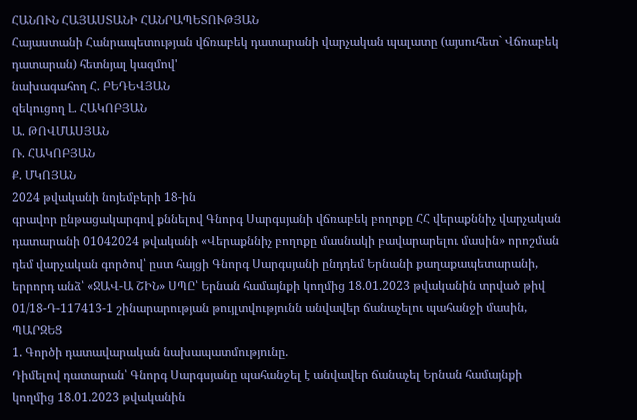ՀԱՆՈՒՆ ՀԱՅԱՍՏԱՆԻ ՀԱՆՐԱՊԵՏՈՒԹՅԱՆ
Հայաստանի Հանրապետության վճռաբեկ դատարանի վարչական պալատը (այսուհետ` Վճռաբեկ դատարան) հետնյալ կազմով'
նախագահող Հ. ԲԵԴԵՎՅԱՆ
զեկուցող Լ. ՀԱԿՈԲՅԱՆ
Ա. ԹՈՎՄԱՍՅԱՆ
Ռ. ՀԱԿՈԲՅԱՆ
Ք. ՄԿՈՅԱՆ
2024 թվականի նոյեմբերի 18-ին
գրավոր ընթացակարգով քննելով Գնորգ Սարգսյանի վճռաբեկ բողոքը ՀՀ վերաքննիչ վարչական դատարանի 01042024 թվականի «Վերաքննիչ բողոքը մասնակի բավարարելու մասին» որոշման դեմ վարչական գործով՝ ըստ հայցի Գնորգ Սարգսյանի ընդդեմ Երնանի քաղաքապետարանի, երրորդ անձ՝ «ՋԱՎ-Ա ՇԻՆ» ՍՊԸ՝ Երնան համայնքի կողմից 18.01.2023 թվականին տրված թիվ 01/18-Դ-117413-1 շինարարության թույլտվությունն անվավեր ճանաչելու պահանջի մասին,
ՊԱՐԶԵՑ
1. Գործի դատավարական նախապատմությունը.
Դիմելով դատարան՝ Գնորգ Սարգսյանը պահանջել է անվավեր ճանաչել Երնան համայնքի կողմից 18.01.2023 թվականին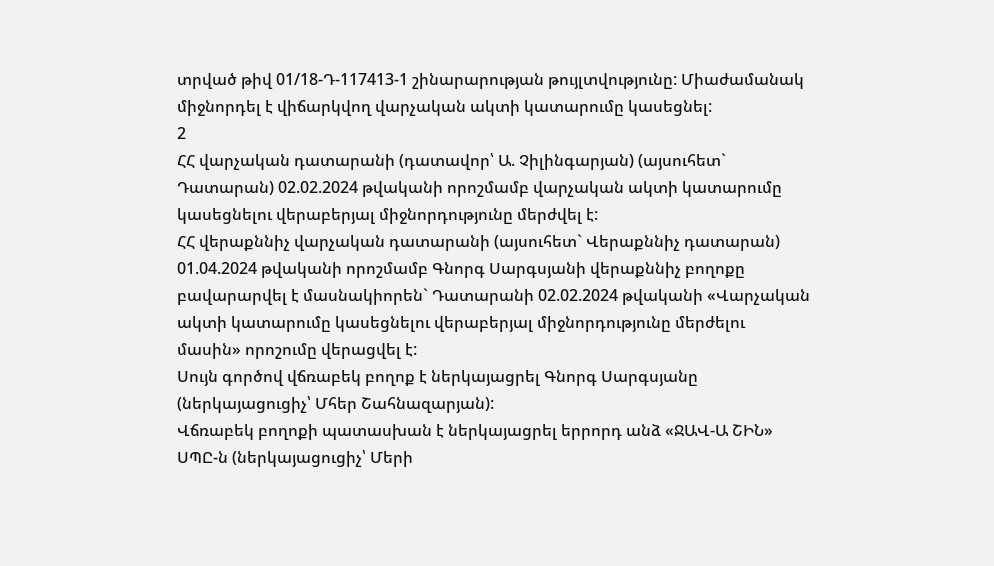տրված թիվ 01/18-Դ-117413-1 շինարարության թույլտվությունը: Միաժամանակ միջնորդել է վիճարկվող վարչական ակտի կատարումը կասեցնել:
2
ՀՀ վարչական դատարանի (դատավոր՝ Ա. Չիլինգարյան) (այսուհետ` Դատարան) 02.02.2024 թվականի որոշմամբ վարչական ակտի կատարումը կասեցնելու վերաբերյալ միջնորդությունը մերժվել է:
ՀՀ վերաքննիչ վարչական դատարանի (այսուհետ` Վերաքննիչ դատարան) 01.04.2024 թվականի որոշմամբ Գնորգ Սարգսյանի վերաքննիչ բողոքը բավարարվել է մասնակիորեն` Դատարանի 02.02.2024 թվականի «Վարչական ակտի կատարումը կասեցնելու վերաբերյալ միջնորդությունը մերժելու մասին» որոշումը վերացվել է:
Սույն գործով վճռաբեկ բողոք է ներկայացրել Գնորգ Սարգսյանը (ներկայացուցիչ՝ Մհեր Շահնազարյան):
Վճռաբեկ բողոքի պատասխան է ներկայացրել երրորդ անձ «ՋԱՎ-Ա ՇԻՆ» ՍՊԸ-ն (ներկայացուցիչ՝ Մերի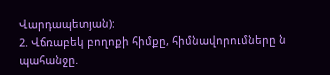Վարդապետյան):
2. Վճռաբեկ բողոքի հիմքը, հիմնավորումները ն պահանջը.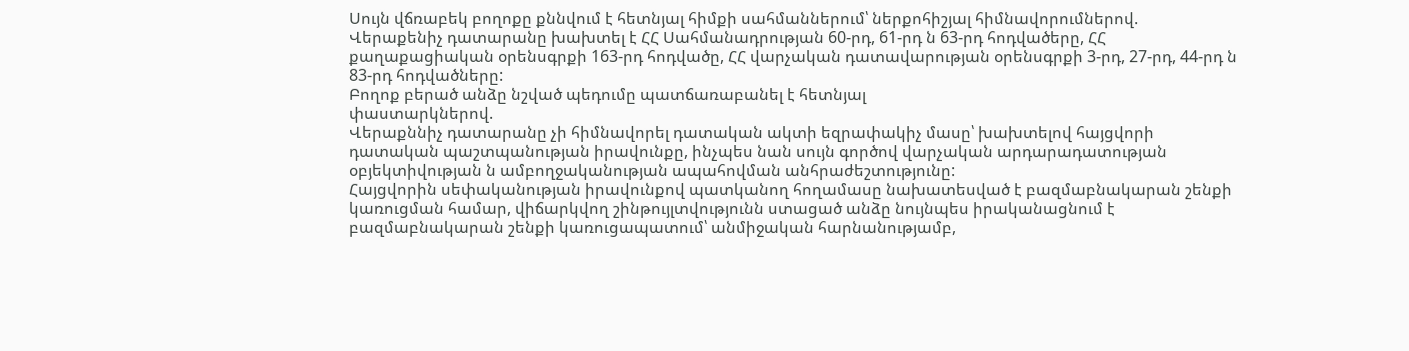Սույն վճռաբեկ բողոքը քննվում է հետնյալ հիմքի սահմաններում՝ ներքոհիշյալ հիմնավորումներով.
Վերաքենիչ դատարանը խախտել է ՀՀ Սահմանադրության 60-րդ, 61-րդ ն 63-րդ հոդվածերը, ՀՀ քաղաքացիական օրենսգրքի 163-րդ հոդվածը, ՀՀ վարչական դատավարության օրենսգրքի 3-րդ, 27-րդ, 44-րդ ն 83-րդ հոդվածները:
Բողոք բերած անձը նշված պեդումը պատճառաբանել է հետնյալ
փաստարկներով.
Վերաքննիչ դատարանը չի հիմնավորել դատական ակտի եզրափակիչ մասը՝ խախտելով հայցվորի դատական պաշտպանության իրավունքը, ինչպես նան սույն գործով վարչական արդարադատության օբյեկտիվության ն ամբողջականության ապահովման անհրաժեշտությունը:
Հայցվորին սեփականության իրավունքով պատկանող հողամասը նախատեսված է բազմաբնակարան շենքի կառուցման համար, վիճարկվող շինթույլտվությունն ստացած անձը նույնպես իրականացնում է բազմաբնակարան շենքի կառուցապատում՝ անմիջական հարնանությամբ,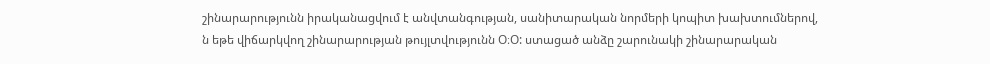շինարարությունն իրականացվում է անվտանգության, սանիտարական նորմերի կոպիտ խախտումներով, ն եթե վիճարկվող շինարարության թույլտվությունն Օ։Օ: ստացած անձը շարունակի շինարարական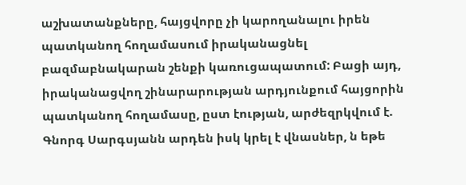աշխատանքները, հայցվորը չի կարողանալու իրեն պատկանող հողամասում իրականացնել բազմաբնակարան շենքի կառուցապատում: Բացի այդ, իրականացվող շինարարության արդյունքում հայցորին պատկանող հողամասը, ըստ էության, արժեզրկվում է. Գնորգ Սարգսյանն արդեն իսկ կրել է վնասներ, ն եթե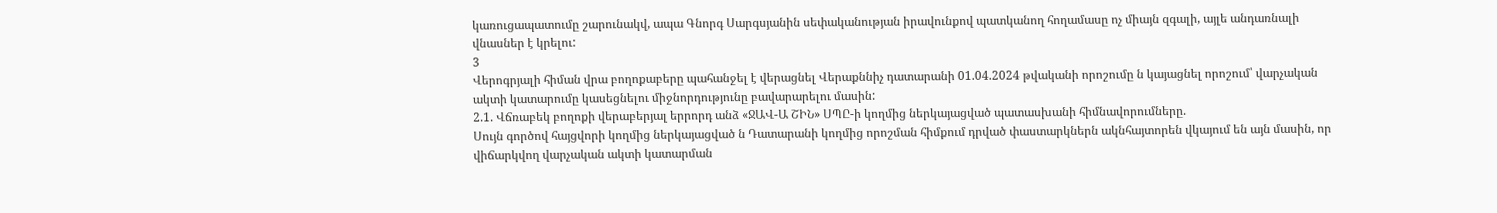կառուցապատումը շարունակվ, ապա Գնորգ Սարգսյանին սեփականության իրավունքով պատկանող հողամասը ոչ միայն զգալի, այլե անդառնալի վնասներ է կրելու:
3
Վերոգրյալի հիման վրա բողոքաբերը պահանջել է վերացնել Վերաքննիչ դատարանի 01.04.2024 թվականի որոշումը ն կայացնել որոշում՝ վարչական ակտի կատարումը կասեցնելու միջնորդությունը բավարարելու մասին:
2.1. Վճռաբեկ բողոքի վերաբերյալ երրորդ անձ «ՋԱՎ-Ա ՇԻՆ» ՍՊԸ-ի կողմից ներկայացված պատասխանի հիմնավորումները.
Սույն գործով հայցվորի կողմից ներկայացված ն Դատարանի կողմից որոշման հիմքում դրված փաստարկներն ակնհայտորեն վկայում են այն մասին, որ վիճարկվող վարչական ակտի կատարման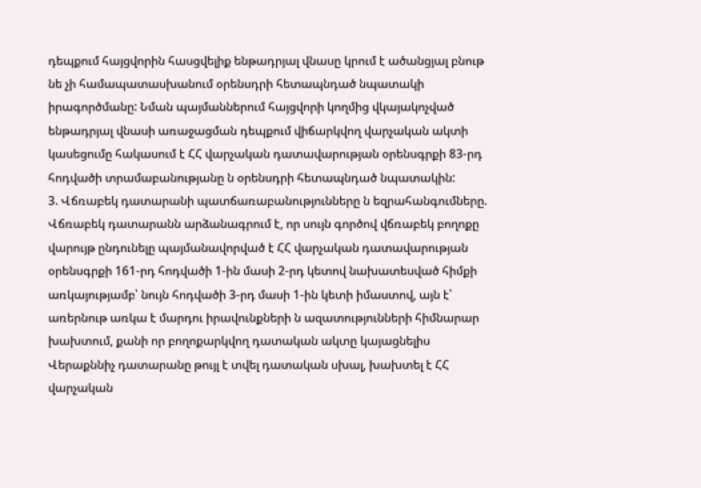դեպքում հայցվորին հասցվելիք ենթադրյալ վնասը կրում է ածանցյալ բնութ նե չի համապատասխանում օրենսդրի հետապնդած նպատակի իրագործմանը: Նման պայմաններում հայցվորի կողմից վկայակոչված ենթադրյալ վնասի առաջացման դեպքում վիճարկվող վարչական ակտի կասեցումը հակասում է ՀՀ վարչական դատավարության օրենսգրքի 83-րդ հոդվածի տրամաբանությանը ն օրենսդրի հետապնդած նպատակին:
3. Վճռաբեկ դատարանի պատճառաբանությունները ն եզրահանգումները.
Վճռաբեկ դատարանն արձանագրում է, որ սույն գործով վճռաբեկ բողոքը վարույթ ընդունելը պայմանավորված է ՀՀ վարչական դատավարության օրենսգրքի 161-րդ հոդվածի 1-ին մասի 2-րդ կետով նախատեսված հիմքի առկայությամբ՝ նույն հոդվածի 3-րդ մասի 1-ին կետի իմաստով, այն է՝ առերնութ առկա է մարդու իրավունքների ն ազատությունների հիմնարար խախտում, քանի որ բողոքարկվող դատական ակտը կայացնելիս Վերաքննիչ դատարանը թույլ է տվել դատական սխալ, խախտել է ՀՀ վարչական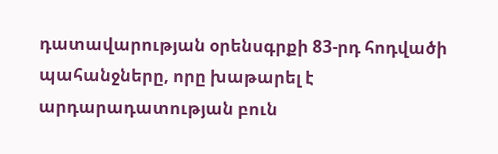դատավարության օրենսգրքի 83-րդ հոդվածի պահանջները, որը խաթարել է արդարադատության բուն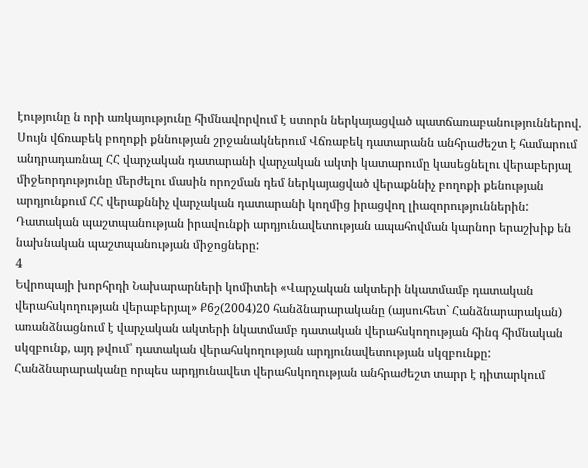էությունը ն որի առկայությունը հիմնավորվում է ստորն ներկայացված պատճառաբանություններով.
Սույն վճռաբեկ բողոքի քննության շրջանակներում Վճռաբեկ դատարանն անհրաժեշտ է համարում անդրադառնալ ՀՀ վարչական դատարանի վարչական ակտի կատարումը կասեցնելու վերաբերյալ միջեորդությունը մերժելու մասին որոշման դեմ ներկայացված վերաքննիչ բողոքի քենության արդյունքում ՀՀ վերաքննիչ վարչական դատարանի կողմից իրացվող լիազորություններին:
Դատական պաշտպանության իրավունքի արդյունավետության ապահովման կարնոր երաշխիք են նախնական պաշտպանության միջոցները:
4
Եվրոպայի խորհրդի Նախարարների կոմիտեի «Վարչական ակտերի նկատմամբ դատական վերահսկողության վերաբերյալ» Ք6շ(2004)20 հանձնարարականը (այսուհետ` Հանձնարարական) առանձնացնում է վարչական ակտերի նկատմամբ դատական վերահսկողության հինգ հիմնական սկզբունք, այդ թվում՝ դատական վերահսկողության արդյունավետության սկզբունքը: Հանձնարարականը որպես արդյունավետ վերահսկողության անհրաժեշտ տարր է դիտարկում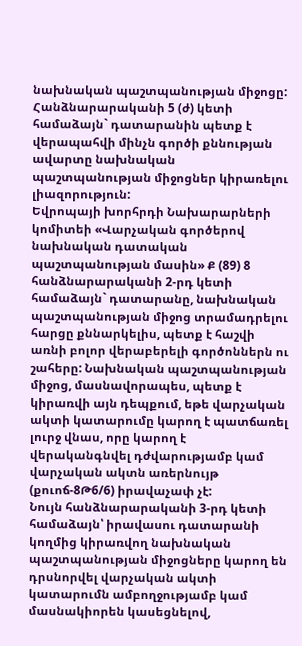նախնական պաշտպանության միջոցը: Հանձնարարականի 5 (ժ) կետի համաձայն` դատարանին պետք է վերապահվի մինչն գործի քննության ավարտը նախնական պաշտպանության միջոցներ կիրառելու լիազորություն:
Եվրոպայի խորհրդի Նախարարների կոմիտեի «Վարչական գործերով նախնական դատական պաշտպանության մասին» Ք (89) 8 հանձնարարականի 2-րդ կետի համաձայն` դատարանը, նախնական պաշտպանության միջոց տրամադրելու հարցը քննարկելիս, պետք է հաշվի առնի բոլոր վերաբերելի գործոններն ու շահերը: Նախնական պաշտպանության միջոց, մասնավորապես, պետք է կիրառվի այն դեպքում, եթե վարչական ակտի կատարումը կարող է պատճառել լուրջ վնաս, որը կարող է վերականգնվել դժվարությամբ կամ վարչական ակտն առերնույթ (քուոճ-8Թ6/6) իրավաչափ չէ:
Նույն հանձնարարականի 3-րդ կետի համաձայն՝ իրավասու դատարանի կողմից կիրառվող նախնական պաշտպանության միջոցները կարող են դրսնորվել վարչական ակտի կատարումն ամբողջությամբ կամ մասնակիորեն կասեցնելով,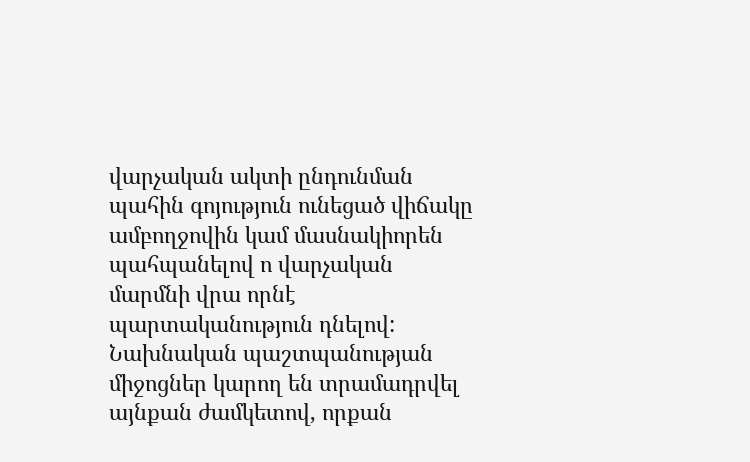վարչական ակտի ընդունման պահին գոյություն ունեցած վիճակը ամբողջովին կամ մասնակիորեն պահպանելով ո վարչական մարմնի վրա որնէ պարտականություն դնելով: Նախնական պաշտպանության միջոցներ կարող են տրամադրվել այնքան ժամկետով, որքան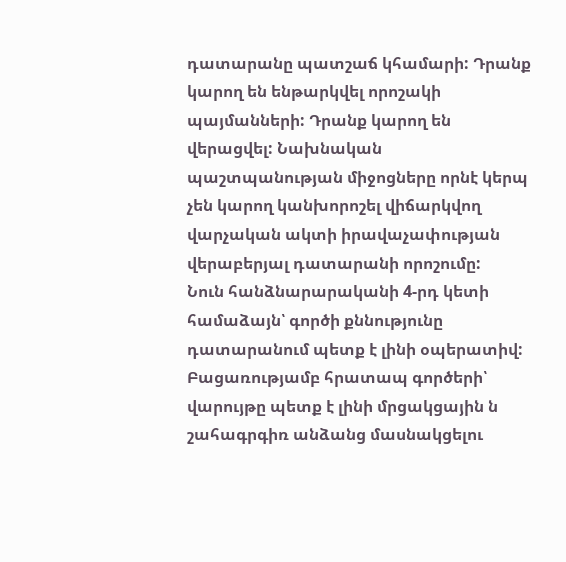դատարանը պատշաճ կհամարի: Դրանք կարող են ենթարկվել որոշակի պայմանների: Դրանք կարող են վերացվել: Նախնական պաշտպանության միջոցները որնէ կերպ չեն կարող կանխորոշել վիճարկվող վարչական ակտի իրավաչափության վերաբերյալ դատարանի որոշումը:
Նուն հանձնարարականի 4-րդ կետի համաձայն՝ գործի քննությունը դատարանում պետք է լինի օպերատիվ: Բացառությամբ հրատապ գործերի՝ վարույթը պետք է լինի մրցակցային ն շահագրգիռ անձանց մասնակցելու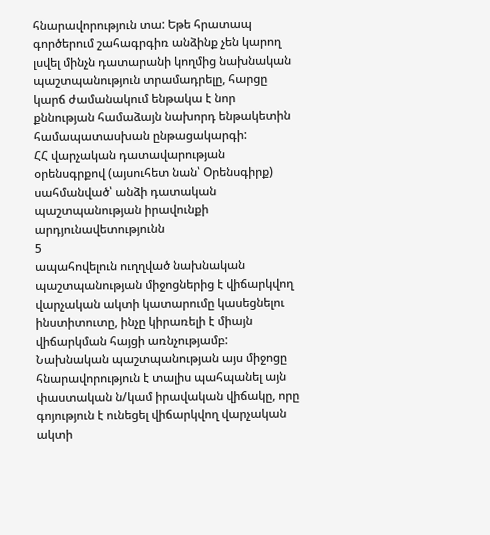հնարավորություն տա: Եթե հրատապ գործերում շահագրգիռ անձինք չեն կարող լսվել մինչն դատարանի կողմից նախնական պաշտպանություն տրամադրելը, հարցը կարճ ժամանակում ենթակա է նոր քննության համաձայն նախորդ ենթակետին համապատասխան ընթացակարգի:
ՀՀ վարչական դատավարության օրենսգրքով (այսուհետ նան՝ Օրենսգիրք) սահմանված՝ անձի դատական պաշտպանության իրավունքի արդյունավետությունն
5
ապահովելուն ուղղված նախնական պաշտպանության միջոցներից է վիճարկվող վարչական ակտի կատարումը կասեցնելու ինստիտուտը, ինչը կիրառելի է միայն վիճարկման հայցի առնչությամբ: Նախնական պաշտպանության այս միջոցը հնարավորություն է տալիս պահպանել այն փաստական ն/կամ իրավական վիճակը, որը գոյություն է ունեցել վիճարկվող վարչական ակտի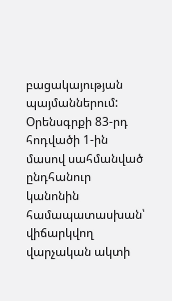բացակայության պայմաններում:
Օրենսգրքի 83-րդ հոդվածի 1-ին մասով սահմանված ընդհանուր կանոնին համապատասխան՝ վիճարկվող վարչական ակտի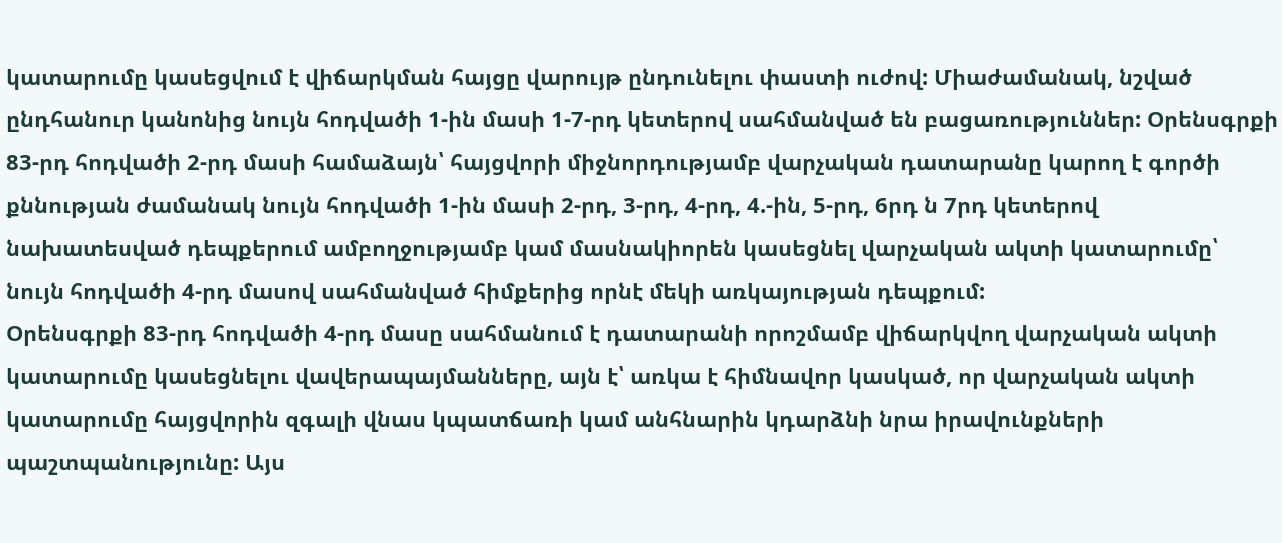կատարումը կասեցվում է վիճարկման հայցը վարույթ ընդունելու փաստի ուժով: Միաժամանակ, նշված ընդհանուր կանոնից նույն հոդվածի 1-ին մասի 1-7-րդ կետերով սահմանված են բացառություններ: Օրենսգրքի 83-րդ հոդվածի 2-րդ մասի համաձայն՝ հայցվորի միջնորդությամբ վարչական դատարանը կարող է գործի քննության ժամանակ նույն հոդվածի 1-ին մասի 2-րդ, 3-րդ, 4-րդ, 4.-ին, 5-րդ, 6րդ ն 7րդ կետերով նախատեսված դեպքերում ամբողջությամբ կամ մասնակիորեն կասեցնել վարչական ակտի կատարումը՝ նույն հոդվածի 4-րդ մասով սահմանված հիմքերից որնէ մեկի առկայության դեպքում:
Օրենսգրքի 83-րդ հոդվածի 4-րդ մասը սահմանում է դատարանի որոշմամբ վիճարկվող վարչական ակտի կատարումը կասեցնելու վավերապայմանները, այն է՝ առկա է հիմնավոր կասկած, որ վարչական ակտի կատարումը հայցվորին զգալի վնաս կպատճառի կամ անհնարին կդարձնի նրա իրավունքների պաշտպանությունը: Այս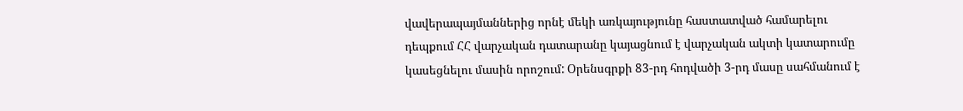վավերապայմաններից որնէ մեկի առկայությունը հաստատված համարելու դեպքում ՀՀ վարչական դատարանը կայացնում է վարչական ակտի կատարումը կասեցնելու մասին որոշում: Օրենսգրքի 83-րդ հոդվածի 3-րդ մասը սահմանում է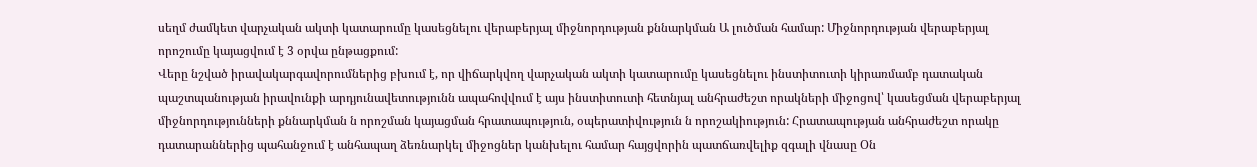սեղմ ժամկետ վարչական ակտի կատարումը կասեցնելու վերաբերյալ միջնորդության քննարկման Ա լուծման համար: Միջնորդության վերաբերյալ որոշումը կայացվում է 3 օրվա ընթացքում:
Վերը նշված իրավակարգավորումներից բխում է, որ վիճարկվող վարչական ակտի կատարումը կասեցնելու ինստիտուտի կիրառմամբ դատական
պաշտպանության իրավունքի արդյունավետությունն ապահովվում է այս ինստիտուտի հետնյալ անհրաժեշտ որակների միջոցով՝ կասեցման վերաբերյալ միջնորդությունների քննարկման ն որոշման կայացման հրատապություն, օպերատիվություն ն որոշակիություն: Հրատապության անհրաժեշտ որակը դատարաններից պահանջում է անհապաղ ձեռնարկել միջոցներ կանխելու համար հայցվորին պատճառվելիք զգալի վնասը Օն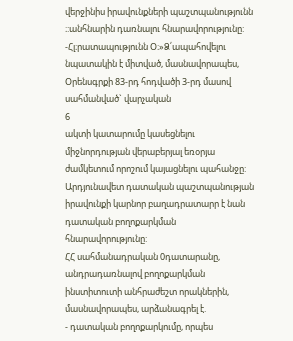վերջինիս իրավունքների պաշտպանությունն ։:անհնարին դառնալու հնարավորությունը: -Հլ։րատապությունն Օ։»Ձ՛ապահովելու նպատակին է միտված, մասնավորապես, Օրենսգրքի 83-րդ հոդվածի 3-րդ մասով սահմանված` վարչական
6
ակտի կատարումը կասեցնելու միջնորդության վերաբերյալ եռօրյա ժամկետում որոշում կայացնելու պահանջը:
Արդյունավետ դատական պաշտպանության իրավունքի կարնոր բաղադրատարր է նան դատական բողոքարկման հնարավորությունը:
ՀՀ սահմանադրական 0դատարանը, անդրադառնալով բողոքարկման
ինստիտուտի անհրաժեշտ որակներին, մասնավորապես, արձանագրել է.
- դատական բողոքարկումը, որպես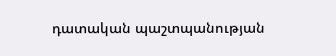դատական պաշտպանության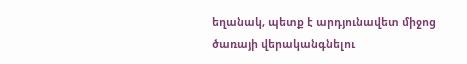եղանակ, պետք է արդյունավետ միջոց ծառայի վերականգնելու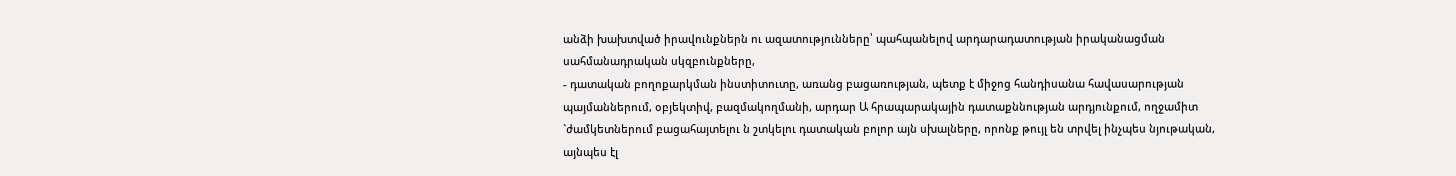անձի խախտված իրավունքներն ու ազատությունները՝ պահպանելով արդարադատության իրականացման սահմանադրական սկզբունքները,
- դատական բողոքարկման ինստիտուտը, առանց բացառության, պետք է միջոց հանդիսանա հավասարության պայմաններում, օբյեկտիվ, բազմակողմանի, արդար Ա հրապարակային դատաքննության արդյունքում, ողջամիտ `ժամկետներում բացահայտելու ն շտկելու դատական բոլոր այն սխալները, որոնք թույլ են տրվել ինչպես նյութական, այնպես էլ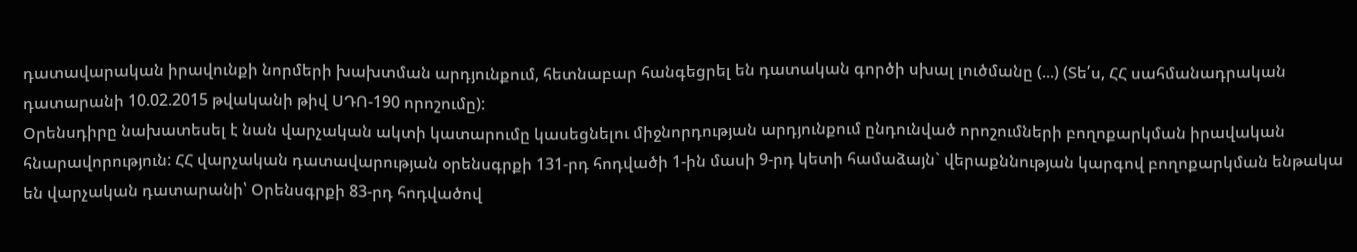դատավարական իրավունքի նորմերի խախտման արդյունքում, հետնաբար հանգեցրել են դատական գործի սխալ լուծմանը (...) (Տե՛ս, ՀՀ սահմանադրական դատարանի 10.02.2015 թվականի թիվ ՍԴՈ-190 որոշումը):
Օրենսդիրը նախատեսել է նան վարչական ակտի կատարումը կասեցնելու միջնորդության արդյունքում ընդունված որոշումների բողոքարկման իրավական հնարավորություն: ՀՀ վարչական դատավարության օրենսգրքի 131-րդ հոդվածի 1-ին մասի 9-րդ կետի համաձայն` վերաքննության կարգով բողոքարկման ենթակա են վարչական դատարանի՝ Օրենսգրքի 83-րդ հոդվածով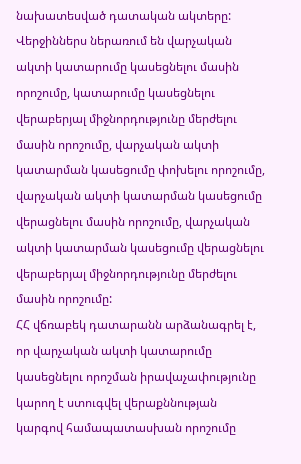նախատեսված դատական ակտերը: Վերջիններս ներառում են վարչական ակտի կատարումը կասեցնելու մասին որոշումը, կատարումը կասեցնելու վերաբերյալ միջնորդությունը մերժելու մասին որոշումը, վարչական ակտի կատարման կասեցումը փոխելու որոշումը, վարչական ակտի կատարման կասեցումը վերացնելու մասին որոշումը, վարչական ակտի կատարման կասեցումը վերացնելու վերաբերյալ միջնորդությունը մերժելու մասին որոշումը:
ՀՀ վճռաբեկ դատարանն արձանագրել է, որ վարչական ակտի կատարումը կասեցնելու որոշման իրավաչափությունը կարող է ստուգվել վերաքննության կարգով համապատասխան որոշումը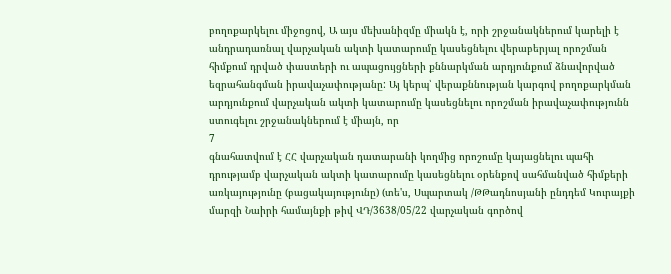բողոքարկելու միջոցով, Ա այս մեխանիզմը միակն է, որի շրջանակներում կարելի է անդրադառնալ վարչական ակտի կատարումը կասեցնելու վերաբերյալ որոշման հիմքում դրված փաստերի ու ապացույցների քննարկման արդյունքում ձնավորված եզրահանգման իրավաչափությանը: Այ կերպ՝ վերաքննության կարգով բողոքարկման արդյունքում վարչական ակտի կատարումը կասեցնելու որոշման իրավաչափությունն ստուգելու շրջանակներում է միայն, որ
7
գնահատվում է ՀՀ վարչական դատարանի կողմից որոշումը կայացնելու պահի դրությամբ վարչական ակտի կատարումը կասեցնելու օրենքով սահմանված հիմքերի առկայությունը (բացակայությունը) (տե'ս, Սպարտակ /ԹԹադնոսյանի ընդդեմ Կուրայքի մարզի Նաիրի համայնքի թիվ ՎԴ/3638/05/22 վարչական գործով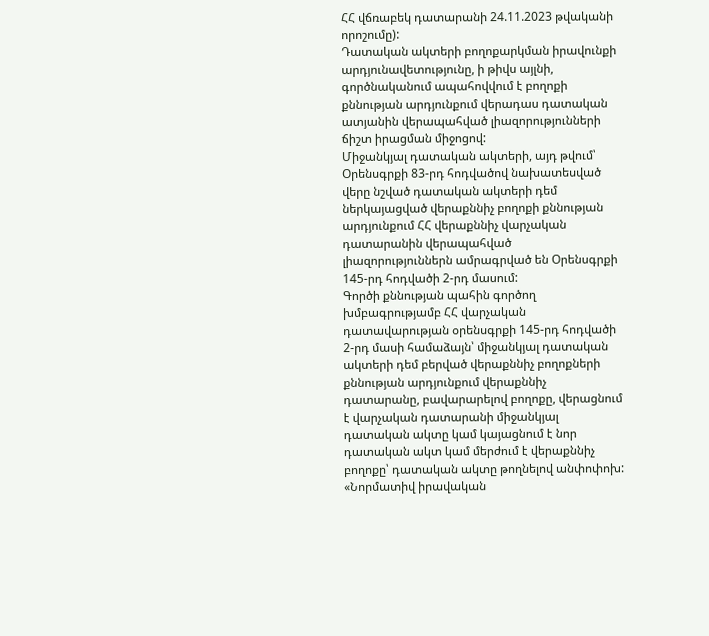ՀՀ վճռաբեկ դատարանի 24.11.2023 թվականի որոշումը):
Դատական ակտերի բողոքարկման իրավունքի արդյունավետությունը, ի թիվս այլնի, գործնականում ապահովվում է բողոքի քննության արդյունքում վերադաս դատական ատյանին վերապահված լիազորությունների ճիշտ իրացման միջոցով:
Միջանկյալ դատական ակտերի, այդ թվում՝ Օրենսգրքի 83-րդ հոդվածով նախատեսված վերը նշված դատական ակտերի դեմ ներկայացված վերաքննիչ բողոքի քննության արդյունքում ՀՀ վերաքննիչ վարչական դատարանին վերապահված լիազորություններն ամրագրված են Օրենսգրքի 145-րդ հոդվածի 2-րդ մասում:
Գործի քննության պահին գործող խմբագրությամբ ՀՀ վարչական
դատավարության օրենսգրքի 145-րդ հոդվածի 2-րդ մասի համաձայն՝ միջանկյալ դատական ակտերի դեմ բերված վերաքննիչ բողոքների քննության արդյունքում վերաքննիչ դատարանը, բավարարելով բողոքը, վերացնում է վարչական դատարանի միջանկյալ դատական ակտը կամ կայացնում է նոր դատական ակտ կամ մերժում է վերաքննիչ բողոքը՝ դատական ակտը թողնելով անփոփոխ:
«Նորմատիվ իրավական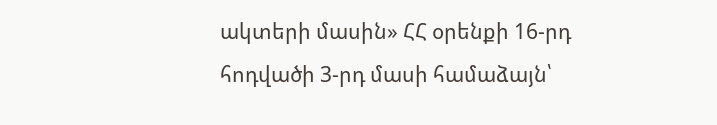ակտերի մասին» ՀՀ օրենքի 16-րդ հոդվածի 3-րդ մասի համաձայն՝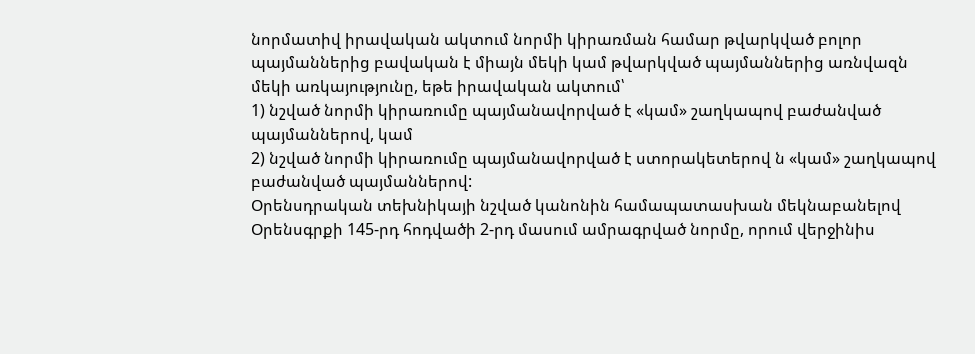նորմատիվ իրավական ակտում նորմի կիրառման համար թվարկված բոլոր պայմաններից բավական է միայն մեկի կամ թվարկված պայմաններից առնվազն մեկի առկայությունը, եթե իրավական ակտում՝
1) նշված նորմի կիրառումը պայմանավորված է «կամ» շաղկապով բաժանված պայմաններով, կամ
2) նշված նորմի կիրառումը պայմանավորված է ստորակետերով ն «կամ» շաղկապով բաժանված պայմաններով:
Օրենսդրական տեխնիկայի նշված կանոնին համապատասխան մեկնաբանելով Օրենսգրքի 145-րդ հոդվածի 2-րդ մասում ամրագրված նորմը, որում վերջինիս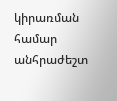կիրառման համար անհրաժեշտ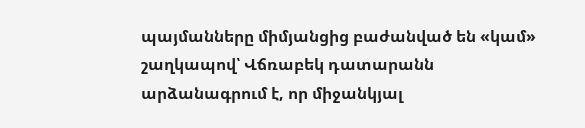պայմանները միմյանցից բաժանված են «կամ» շաղկապով՝ Վճռաբեկ դատարանն արձանագրում է, որ միջանկյալ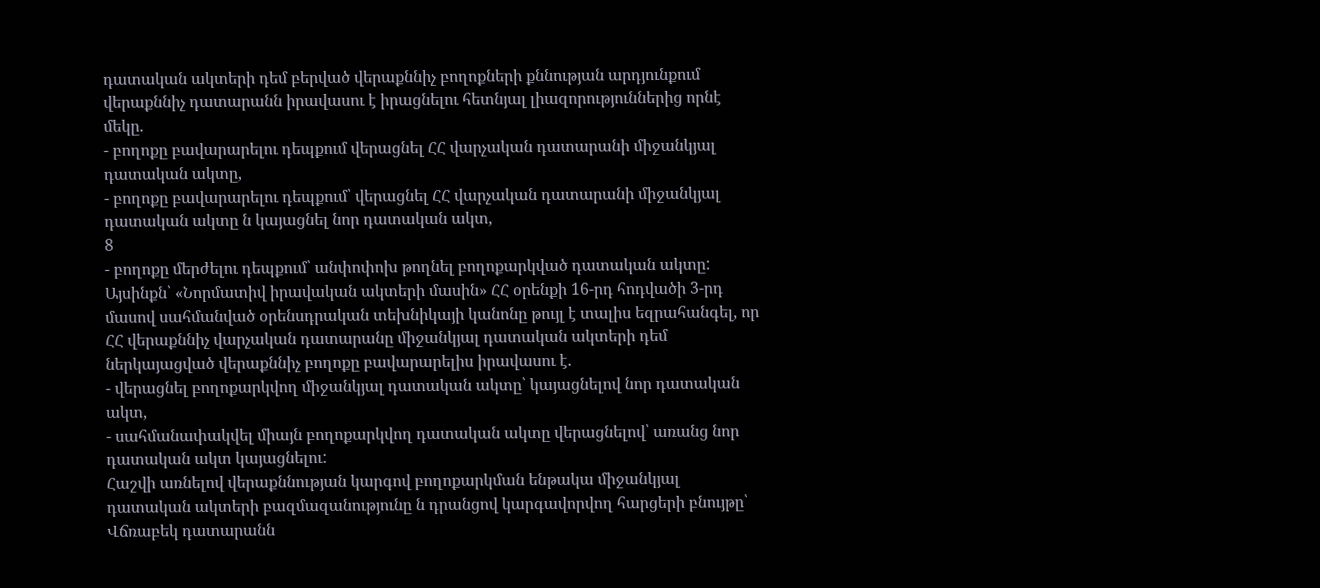դատական ակտերի դեմ բերված վերաքննիչ բողոքների քննության արդյունքում վերաքննիչ դատարանն իրավասու է իրացնելու հետնյալ լիազորություններից որնէ մեկը.
- բողոքը բավարարելու դեպքում վերացնել ՀՀ վարչական դատարանի միջանկյալ դատական ակտը,
- բողոքը բավարարելու դեպքում՝ վերացնել ՀՀ վարչական դատարանի միջանկյալ դատական ակտը ն կայացնել նոր դատական ակտ,
8
- բողոքը մերժելու դեպքում՝ անփոփոխ թողնել բողոքարկված դատական ակտը:
Այսինքն՝ «Նորմատիվ իրավական ակտերի մասին» ՀՀ օրենքի 16-րդ հոդվածի 3-րդ մասով սահմանված օրենսդրական տեխնիկայի կանոնը թույլ է տալիս եզրահանգել, որ ՀՀ վերաքննիչ վարչական դատարանը միջանկյալ դատական ակտերի դեմ ներկայացված վերաքննիչ բողոքը բավարարելիս իրավասու է.
- վերացնել բողոքարկվող միջանկյալ դատական ակտը՝ կայացնելով նոր դատական ակտ,
- սահմանափակվել միայն բողոքարկվող դատական ակտը վերացնելով՝ առանց նոր դատական ակտ կայացնելու:
Հաշվի առնելով վերաքննության կարգով բողոքարկման ենթակա միջանկյալ դատական ակտերի բազմազանությունը ն դրանցով կարգավորվող հարցերի բնույթը՝ Վճռաբեկ դատարանն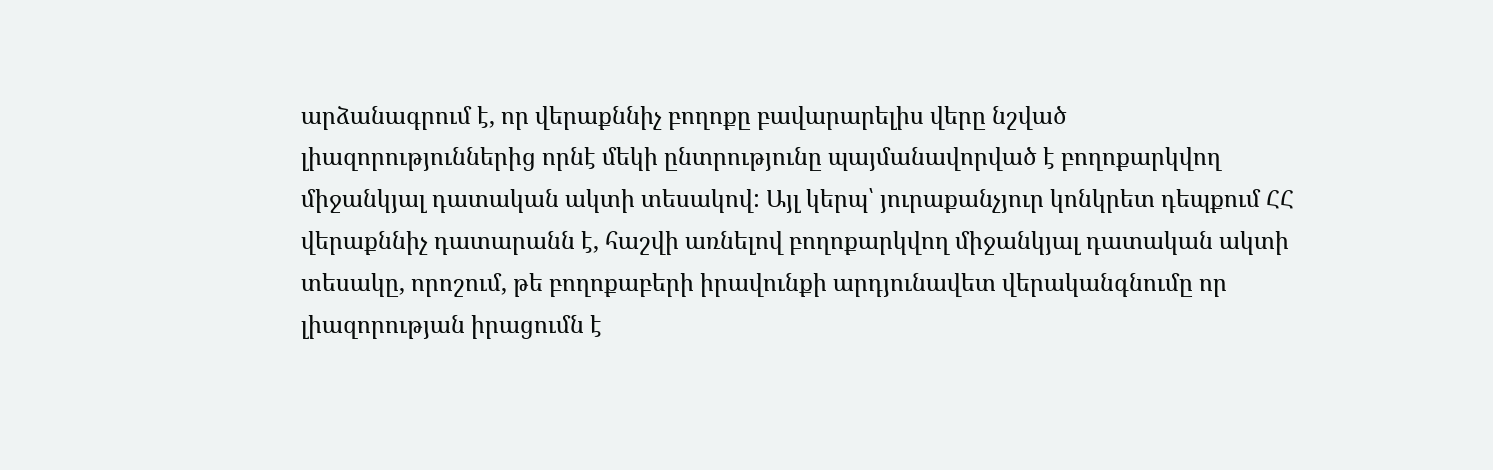արձանագրում է, որ վերաքննիչ բողոքը բավարարելիս վերը նշված լիազորություններից որնէ մեկի ընտրությունը պայմանավորված է բողոքարկվող միջանկյալ դատական ակտի տեսակով: Այլ կերպ՝ յուրաքանչյուր կոնկրետ դեպքում ՀՀ վերաքննիչ դատարանն է, հաշվի առնելով բողոքարկվող միջանկյալ դատական ակտի տեսակը, որոշում, թե բողոքաբերի իրավունքի արդյունավետ վերականգնումը որ լիազորության իրացումն է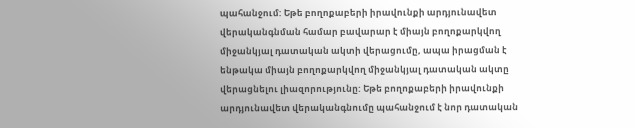պահանջում: Եթե բողոքաբերի իրավունքի արդյունավետ վերականգնման համար բավարար է միայն բողոքարկվող միջանկյալ դատական ակտի վերացումը, ապա իրացման է ենթակա միայն բողոքարկվող միջանկյալ դատական ակտը վերացնելու լիազորությունը: Եթե բողոքաբերի իրավունքի արդյունավետ վերականգնումը պահանջում է նոր դատական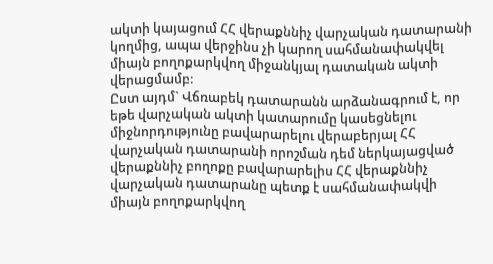ակտի կայացում ՀՀ վերաքննիչ վարչական դատարանի կողմից, ապա վերջինս չի կարող սահմանափակվել միայն բողոքարկվող միջանկյալ դատական ակտի վերացմամբ:
Ըստ այդմ` Վճռաբեկ դատարանն արձանագրում է, որ եթե վարչական ակտի կատարումը կասեցնելու միջնորդությունը բավարարելու վերաբերյալ ՀՀ վարչական դատարանի որոշման դեմ ներկայացված վերաքննիչ բողոքը բավարարելիս ՀՀ վերաքննիչ վարչական դատարանը պետք է սահմանափակվի միայն բողոքարկվող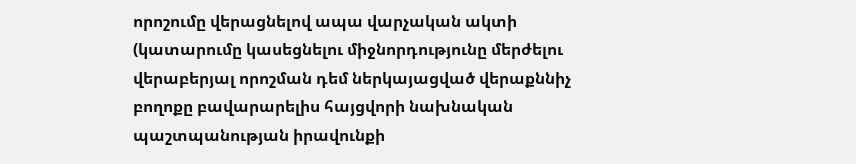որոշումը վերացնելով ապա վարչական ակտի (կատարումը կասեցնելու միջնորդությունը մերժելու վերաբերյալ որոշման դեմ ներկայացված վերաքննիչ բողոքը բավարարելիս հայցվորի նախնական պաշտպանության իրավունքի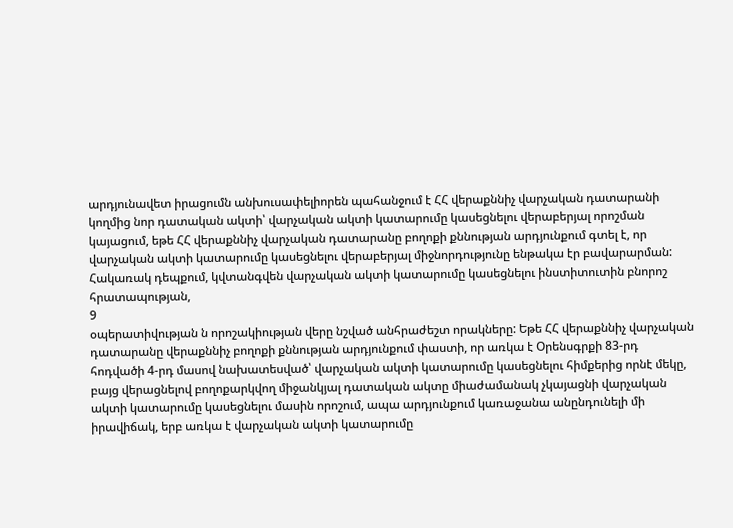արդյունավետ իրացումն անխուսափելիորեն պահանջում է ՀՀ վերաքննիչ վարչական դատարանի կողմից նոր դատական ակտի՝ վարչական ակտի կատարումը կասեցնելու վերաբերյալ որոշման կայացում, եթե ՀՀ վերաքննիչ վարչական դատարանը բողոքի քննության արդյունքում գտել է, որ վարչական ակտի կատարումը կասեցնելու վերաբերյալ միջնորդությունը ենթակա էր բավարարման: Հակառակ դեպքում, կվտանգվեն վարչական ակտի կատարումը կասեցնելու ինստիտուտին բնորոշ հրատապության,
9
օպերատիվության ն որոշակիության վերը նշված անհրաժեշտ որակները: Եթե ՀՀ վերաքննիչ վարչական դատարանը վերաքննիչ բողոքի քննության արդյունքում փաստի, որ առկա է Օրենսգրքի 83-րդ հոդվածի 4-րդ մասով նախատեսված՝ վարչական ակտի կատարումը կասեցնելու հիմքերից որնէ մեկը, բայց վերացնելով բողոքարկվող միջանկյալ դատական ակտը միաժամանակ չկայացնի վարչական ակտի կատարումը կասեցնելու մասին որոշում, ապա արդյունքում կառաջանա անընդունելի մի իրավիճակ, երբ առկա է վարչական ակտի կատարումը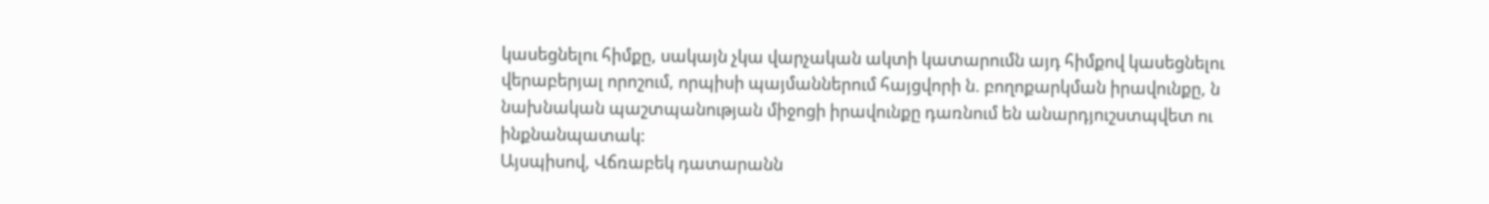կասեցնելու հիմքը, սակայն չկա վարչական ակտի կատարումն այդ հիմքով կասեցնելու վերաբերյալ որոշում, որպիսի պայմաններում հայցվորի ն. բողոքարկման իրավունքը, ն նախնական պաշտպանության միջոցի իրավունքը դառնում են անարդյուշստպվետ ու ինքնանպատակ:
Այսպիսով, Վճռաբեկ դատարանն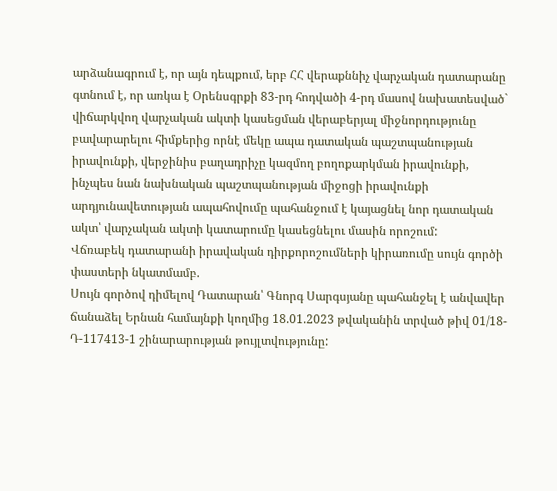արձանագրում է, որ այն դեպքում, երբ ՀՀ վերաքննիչ վարչական դատարանը գտնում է, որ առկա է Օրենսգրքի 83-րդ հոդվածի 4-րդ մասով նախատեսված` վիճարկվող վարչական ակտի կասեցման վերաբերյալ միջնորդությունը բավարարելու հիմքերից որնէ մեկը ապա դատական պաշտպանության իրավունքի, վերջինիս բաղադրիչը կազմող բողոքարկման իրավունքի, ինչպես նան նախնական պաշտպանության միջոցի իրավունքի արդյունավետության ապահովումը պահանջում է կայացնել նոր դատական ակտ՝ վարչական ակտի կատարումը կասեցնելու մասին որոշում:
Վճռաբեկ դատարանի իրավական դիրքորոշումների կիրառումը սույն գործի փաստերի նկատմամբ.
Սույն գործով դիմելով Դատարան՝ Գնորգ Սարգսյանը պահանջել է անվավեր ճանաձել Երնան համայնքի կողմից 18.01.2023 թվականին տրված թիվ 01/18-Դ-117413-1 շինարարության թույլտվությունը: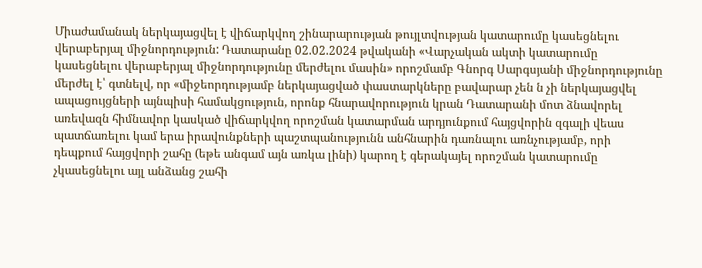Միաժամանակ ներկայացվել է վիճարկվող շինարարության թույլտվության կատարումը կասեցնելու վերաբերյալ միջնորդություն: Դատարանը 02.02.2024 թվականի «Վարչական ակտի կատարումը կասեցնելու վերաբերյալ միջնորդությունը մերժելու մասին» որոշմամբ Գնորգ Սարգսյանի միջնորդությունը մերժել է՝ գտնելվ, որ «միջեորդությամբ ներկայացված փաստարկները բավարար չեն ն չի ներկայացվել ապացույցների այնպիսի համակցություն, որոնք հնարավորություն կրան Դատարանի մոտ ձնավորել առեվազն հիմնավոր կասկած վիճարկվող որոշման կատարման արդյունքում հայցվորին զգալի վեաս պատճառելու կամ երա իրավունքների պաշտպանությունն անհնարին դառնալու առնչությամբ, որի դեպքում հայցվորի շահը (եթե անգամ այն առկա լինի) կարող է գերակայել որոշման կատարումը չկասեցնելու այլ անձանց շահի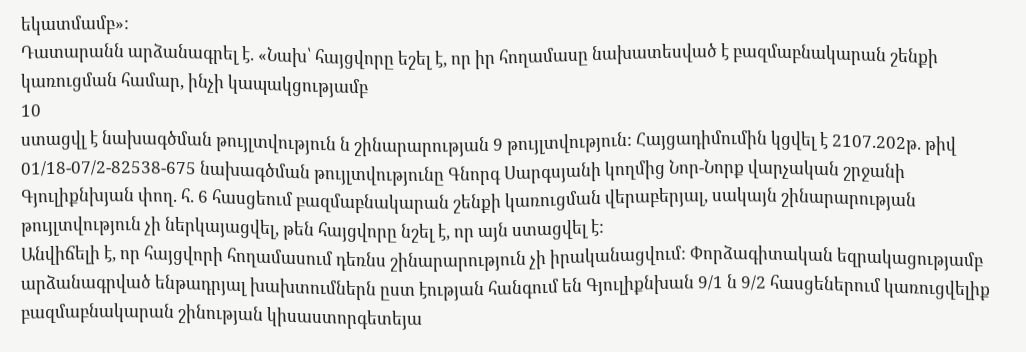եկատմամբ»:
Դատարանն արձանագրել է. «Նախ՝ հայցվորը եշել է, որ իր հողամասը նախատեսված է բազմաբնակարան շենքի կառուցման համար, ինչի կապակցությամբ
10
ստացվլ է նախագծման թույլտվություն ն շինարարության 9 թույլտվություն: Հայցադիմումին կցվել է 2107.202թ. թիվ 01/18-07/2-82538-675 նախագծման թույլտվությունը Գնորգ Սարգսյանի կողմից Նոր-Նորք վարչական շրջանի Գյուլիքնխյան փող. հ. 6 հասցեում բազմաբնակարան շենքի կառուցման վերաբերյալ, սակայն շինարարության թույլտվություն չի ներկայացվել, թեն հայցվորը նշել է, որ այն ստացվել է:
Անվիճելի է, որ հայցվորի հողամասում դեռնս շինարարություն չի իրականացվում: Փորձագիտական եզրակացությամբ արձանագրված ենթադրյալ խախտումներն ըստ էության հանգում են Գյուլիքնխան 9/1 ն 9/2 հասցեներում կառուցվելիք բազմաբնակարան շինության կիսաստորգետեյա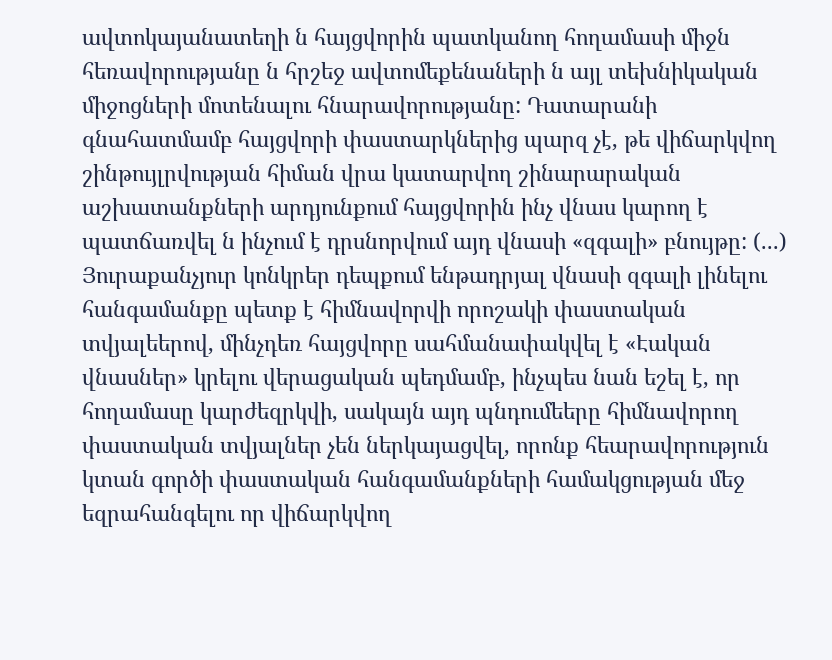ավտոկայանատեղի ն հայցվորին պատկանող հողամասի միջն հեռավորությանը ն հրշեջ ավտոմեքենաների ն այլ տեխնիկական միջոցների մոտենալու հնարավորությանը: Դատարանի գնահատմամբ հայցվորի փաստարկներից պարզ չէ, թե վիճարկվող շինթույլրվության հիման վրա կատարվող շինարարական աշխատանքների արդյունքում հայցվորին ինչ վնաս կարող է պատճառվել ն ինչում է դրսնորվում այդ վնասի «զգալի» բնույթը: (...) Յուրաքանչյուր կոնկրեր դեպքում ենթադրյալ վնասի զգալի լինելու հանգամանքը պետք է հիմնավորվի որոշակի փաստական տվյալեերով, մինչդեռ հայցվորը սահմանափակվել է «Էական վնասներ» կրելու վերացական պեդմամբ, ինչպես նան եշել է, որ հողամասը կարժեզրկվի, սակայն այդ պնդումեերը հիմնավորող փաստական տվյալներ չեն ներկայացվել, որոնք հեարավորություն կտան գործի փաստական հանգամանքների համակցության մեջ եզրահանգելու որ վիճարկվող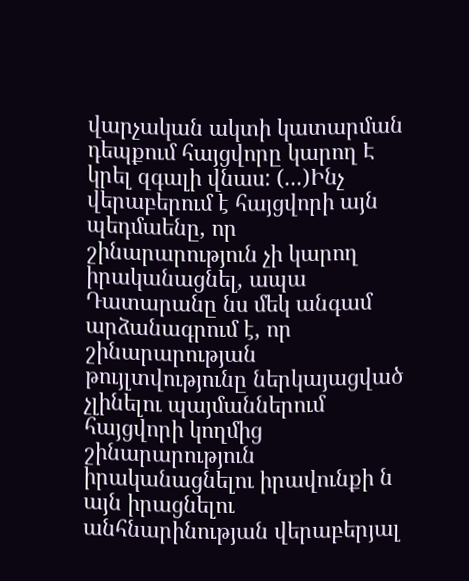վարչական ակտի կատարման դեպքում հայցվորը կարող Է կրել զգալի վնաս: (...)Ինչ վերաբերում է հայցվորի այն պեդմաենը, որ շինարարություն չի կարող իրականացնել, ապա Դատարանը նս մեկ անգամ արձանագրում է, որ շինարարության թույլտվությունը ներկայացված չլինելու պայմաններում հայցվորի կողմից շինարարություն իրականացնելու իրավունքի ն այն իրացնելու անհնարինության վերաբերյալ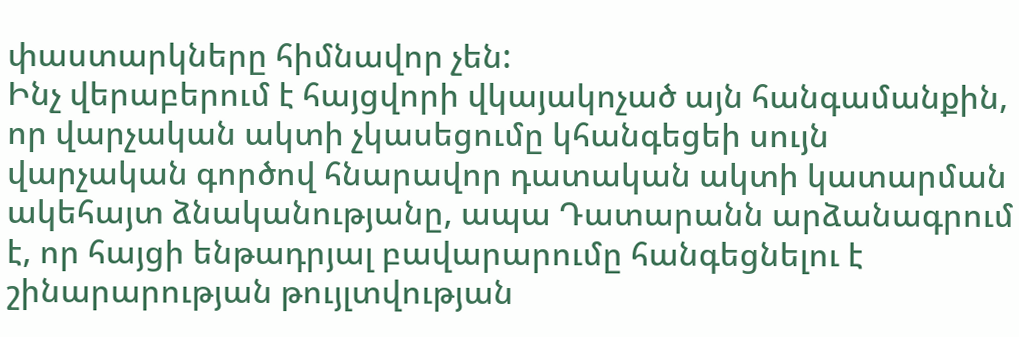փաստարկները հիմնավոր չեն:
Ինչ վերաբերում է հայցվորի վկայակոչած այն հանգամանքին, որ վարչական ակտի չկասեցումը կհանգեցեի սույն վարչական գործով հնարավոր դատական ակտի կատարման ակեհայտ ձնականությանը, ապա Դատարանն արձանագրում է, որ հայցի ենթադրյալ բավարարումը հանգեցնելու է շինարարության թույլտվության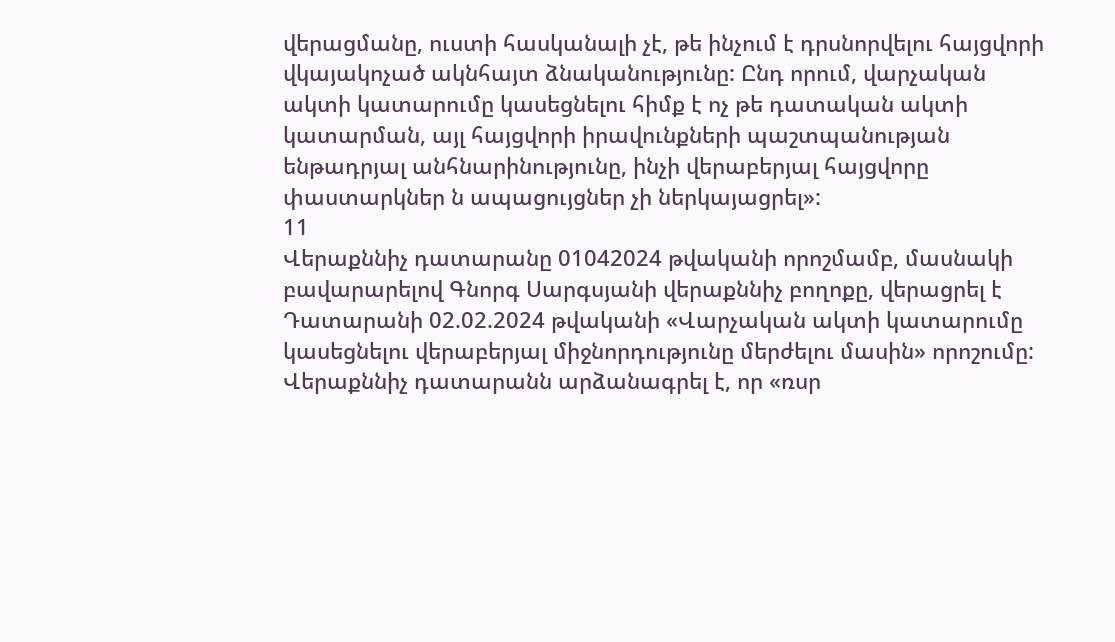վերացմանը, ուստի հասկանալի չէ, թե ինչում է դրսնորվելու հայցվորի վկայակոչած ակնհայտ ձնականությունը: Ընդ որում, վարչական ակտի կատարումը կասեցնելու հիմք է ոչ թե դատական ակտի կատարման, այլ հայցվորի իրավունքների պաշտպանության ենթադրյալ անհնարինությունը, ինչի վերաբերյալ հայցվորը փաստարկներ ն ապացույցներ չի ներկայացրել»:
11
Վերաքննիչ դատարանը 01042024 թվականի որոշմամբ, մասնակի
բավարարելով Գնորգ Սարգսյանի վերաքննիչ բողոքը, վերացրել է Դատարանի 02.02.2024 թվականի «Վարչական ակտի կատարումը կասեցնելու վերաբերյալ միջնորդությունը մերժելու մասին» որոշումը: Վերաքննիչ դատարանն արձանագրել է, որ «ռսր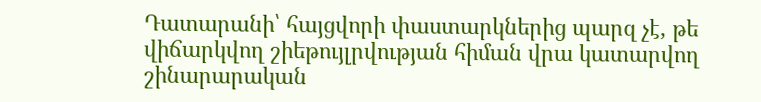Դատարանի՝ հայցվորի փաստարկներից պարզ չէ, թե վիճարկվող շիեթույլրվության հիման վրա կատարվող շինարարական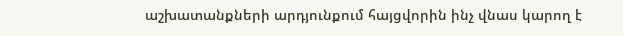աշխատանքների արդյունքում հայցվորին ինչ վնաս կարող է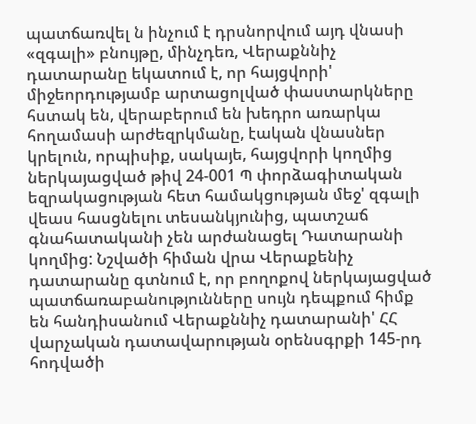պատճառվել ն ինչում է դրսնորվում այդ վնասի «զգալի» բնույթը, մինչդեռ, Վերաքննիչ դատարանը եկատում է, որ հայցվորի' միջեորդությամբ արտացոլված փաստարկները հստակ են, վերաբերում են խեդրո առարկա հողամասի արժեզրկմանը, էական վնասներ կրելուն, որպիսիք, սակայե, հայցվորի կողմից ներկայացված թիվ 24-001 Պ փորձագիտական եզրակացության հետ համակցության մեջ' զգալի վեաս հասցնելու տեսանկյունից, պատշաճ գնահատականի չեն արժանացել Դատարանի կողմից: Նշվածի հիման վրա Վերաքենիչ դատարանը գտնում է, որ բողոքով ներկայացված պատճառաբանությունները սույն դեպքում հիմք են հանդիսանում Վերաքննիչ դատարանի' ՀՀ վարչական դատավարության օրենսգրքի 145-րդ հոդվածի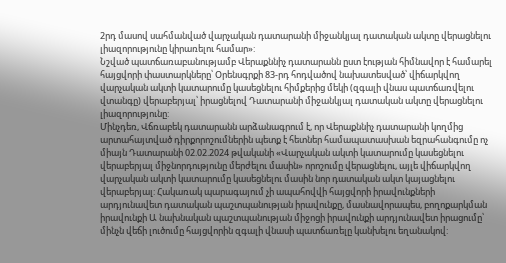2րդ մասով սահմանված վարչական դատարանի միջանկյալ դատական ակտը վերացնելու լիազորությունը կիրառելու համար»:
Նշված պատճառաբանությամբ Վերաքննիչ դատարանն ըստ էության հիմնավոր է համարել հայցվորի փաստարկները՝ Օրենսգրքի 83-րդ հոդվածով նախատեսված՝ վիճարկվող վարչական ակտի կատարումը կասեցնելու հիմքերից մեկի (զգալի վնաս պատճառվելու վտանգը) վերաբերյալ՝ իրացնելով Դատարանի միջանկյալ դատական ակտը վերացնելու լիազորությունը:
Մինչդեռ, Վճռաբեկ դատարանն արձանագրում է, որ Վերաքննիչ դատարանի կողմից արտահայտված դիրքորոշումներին պետք է հետներ համապատասխան եզրահանգումը ոչ միայն Դատարանի 02.02.2024 թվականի «Վարչական ակտի կատարումը կասեցնելու վերաբերյալ միջնորդությունը մերժելու մասին» որոշումը վերացնելու, այլե վիճարկվող վարչական ակտի կատարումը կասեցնելու մասին նոր դատական ակտ կայացնելու վերաբերյալ: Հակառակ պարագայում չի ապահովվի հայցվորի իրավունքների արդյունավետ դատական պաշտպանության իրավունքը, մասնավորապես, բողոքարկման իրավունքի Ա նախնական պաշտպանության միջոցի իրավունքի արդյունավետ իրացումը՝ մինչն վեճի լուծումը հայցվորին զգալի վնասի պատճառելը կանխելու եղանակով: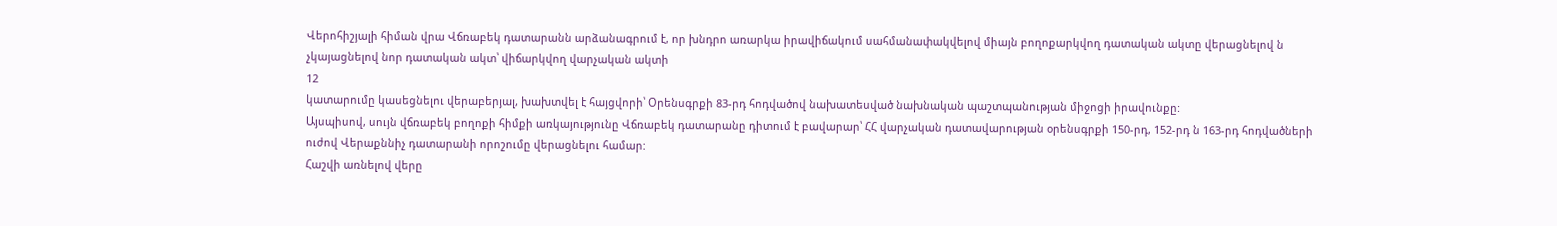Վերոհիշյալի հիման վրա Վճռաբեկ դատարանն արձանագրում է, որ խնդրո առարկա իրավիճակում սահմանափակվելով միայն բողոքարկվող դատական ակտը վերացնելով ն չկայացնելով նոր դատական ակտ՝ վիճարկվող վարչական ակտի
12
կատարումը կասեցնելու վերաբերյալ, խախտվել է հայցվորի՝ Օրենսգրքի 83-րդ հոդվածով նախատեսված նախնական պաշտպանության միջոցի իրավունքը:
Այսպիսով, սույն վճռաբեկ բողոքի հիմքի առկայությունը Վճռաբեկ դատարանը դիտում է բավարար՝ ՀՀ վարչական դատավարության օրենսգրքի 150-րդ, 152-րդ ն 163-րդ հոդվածների ուժով Վերաքննիչ դատարանի որոշումը վերացնելու համար:
Հաշվի առնելով վերը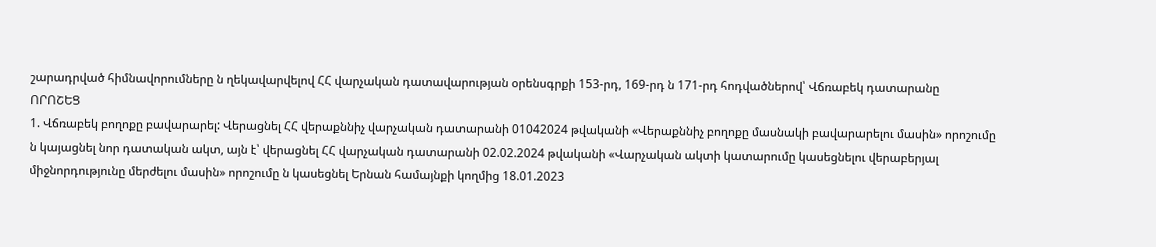շարադրված հիմնավորումները ն ղեկավարվելով ՀՀ վարչական դատավարության օրենսգրքի 153-րդ, 169-րդ ն 171-րդ հոդվածներով՝ Վճռաբեկ դատարանը
ՈՐՈՇԵՑ
1. Վճռաբեկ բողոքը բավարարել: Վերացնել ՀՀ վերաքննիչ վարչական դատարանի 01042024 թվականի «Վերաքննիչ բողոքը մասնակի բավարարելու մասին» որոշումը ն կայացնել նոր դատական ակտ, այն է՝ վերացնել ՀՀ վարչական դատարանի 02.02.2024 թվականի «Վարչական ակտի կատարումը կասեցնելու վերաբերյալ միջնորդությունը մերժելու մասին» որոշումը ն կասեցնել Երնան համայնքի կողմից 18.01.2023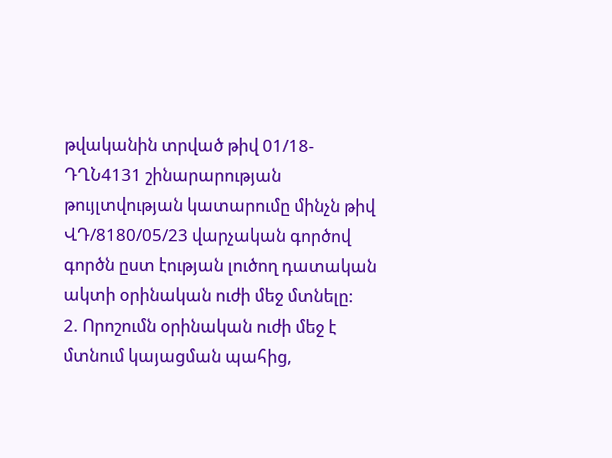թվականին տրված թիվ 01/18-ԴՂՆ4131 շինարարության թույլտվության կատարումը մինչն թիվ ՎԴ/8180/05/23 վարչական գործով գործն ըստ էության լուծող դատական ակտի օրինական ուժի մեջ մտնելը:
2. Որոշումն օրինական ուժի մեջ է մտնում կայացման պահից,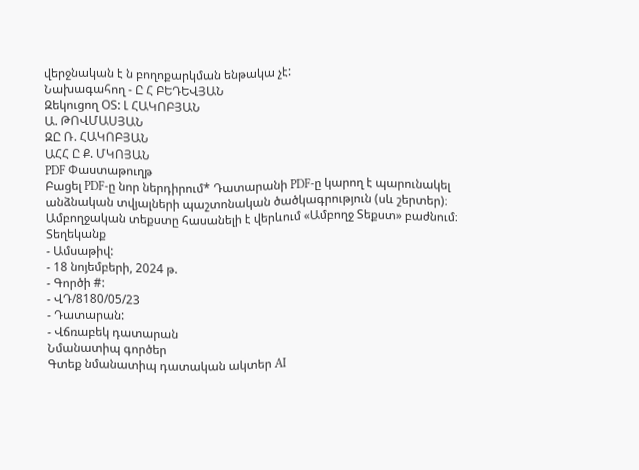վերջնական է ն բողոքարկման ենթակա չէ:
Նախագահող - Ը Հ ԲԵԴԵՎՅԱՆ
Զեկուցող ՕՏ: Լ ՀԱԿՈԲՅԱՆ
Ա. ԹՈՎՄԱՍՅԱՆ
ԶԸ Ռ. ՀԱԿՈԲՅԱՆ
ԱՀՀ Ը Ք. ՄԿՈՅԱՆ
PDF Փաստաթուղթ
Բացել PDF-ը նոր ներդիրում* Դատարանի PDF-ը կարող է պարունակել անձնական տվյալների պաշտոնական ծածկագրություն (սև շերտեր)։ Ամբողջական տեքստը հասանելի է վերևում «Ամբողջ Տեքստ» բաժնում։
Տեղեկանք
- Ամսաթիվ:
- 18 նոյեմբերի, 2024 թ.
- Գործի #:
- ՎԴ/8180/05/23
- Դատարան:
- Վճռաբեկ դատարան
Նմանատիպ գործեր
Գտեք նմանատիպ դատական ակտեր AI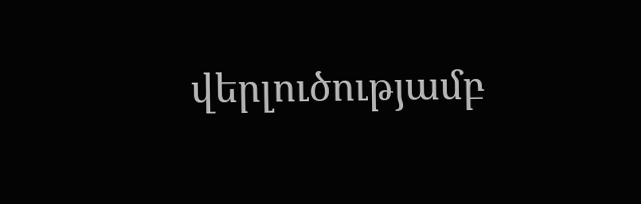վերլուծությամբ